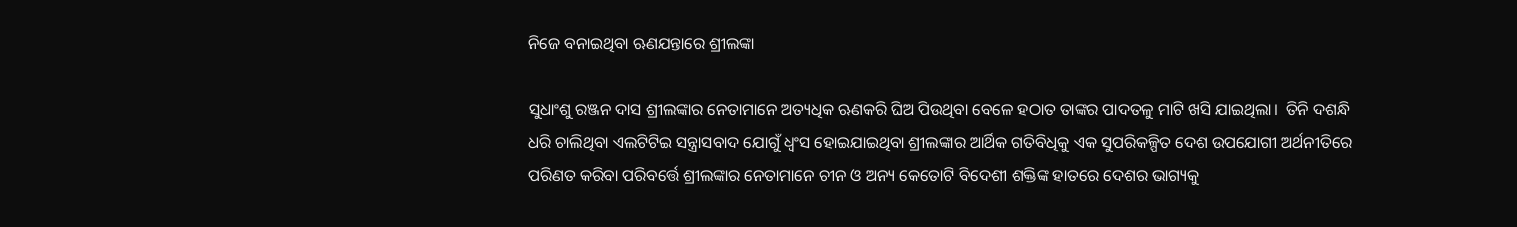ନିଜେ ବନାଇଥିବା ଋଣଯନ୍ତାରେ ଶ୍ରୀଲଙ୍କା

ସୁଧାଂଶୁ ରଞ୍ଜନ ଦାସ ଶ୍ରୀଲଙ୍କାର ନେତାମାନେ ଅତ୍ୟଧିକ ଋଣକରି ଘିଅ ପିଉଥିବା ବେଳେ ହଠାତ ତାଙ୍କର ପାଦତଳୁ ମାଟି ଖସି ଯାଇଥିଲା।  ତିନି ଦଶନ୍ଧି ଧରି ଚାଲିଥିବା ଏଲଟିଟିଇ ସନ୍ତ୍ରାସବାଦ ଯୋଗୁଁ ଧ୍ୱଂସ ହୋଇଯାଇଥିବା ଶ୍ରୀଲଙ୍କାର ଆର୍ଥିକ ଗତିବିଧିକୁ ଏକ ସୁପରିକଳ୍ପିତ ଦେଶ ଉପଯୋଗୀ ଅର୍ଥନୀତିରେ ପରିଣତ କରିବା ପରିବର୍ତ୍ତେ ଶ୍ରୀଲଙ୍କାର ନେତାମାନେ ଚୀନ ଓ ଅନ୍ୟ କେତୋଟି ବିଦେଶୀ ଶକ୍ତିଙ୍କ ହାତରେ ଦେଶର ଭାଗ୍ୟକୁ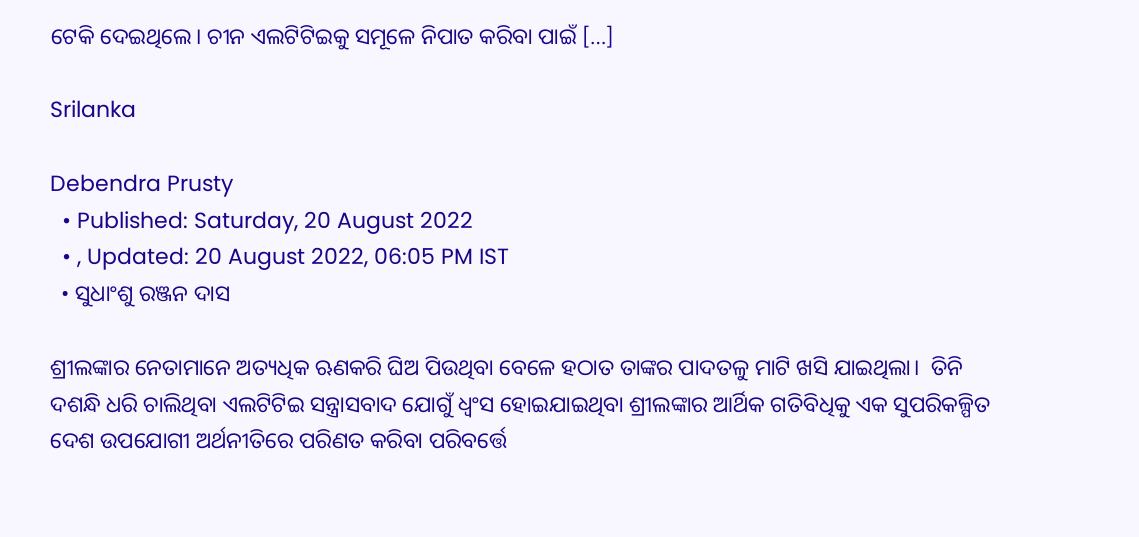ଟେକି ଦେଇଥିଲେ। ଚୀନ ଏଲଟିଟିଇକୁ ସମୂଳେ ନିପାତ କରିବା ପାଇଁ […]

Srilanka

Debendra Prusty
  • Published: Saturday, 20 August 2022
  • , Updated: 20 August 2022, 06:05 PM IST
  • ସୁଧାଂଶୁ ରଞ୍ଜନ ଦାସ

ଶ୍ରୀଲଙ୍କାର ନେତାମାନେ ଅତ୍ୟଧିକ ଋଣକରି ଘିଅ ପିଉଥିବା ବେଳେ ହଠାତ ତାଙ୍କର ପାଦତଳୁ ମାଟି ଖସି ଯାଇଥିଲା।  ତିନି ଦଶନ୍ଧି ଧରି ଚାଲିଥିବା ଏଲଟିଟିଇ ସନ୍ତ୍ରାସବାଦ ଯୋଗୁଁ ଧ୍ୱଂସ ହୋଇଯାଇଥିବା ଶ୍ରୀଲଙ୍କାର ଆର୍ଥିକ ଗତିବିଧିକୁ ଏକ ସୁପରିକଳ୍ପିତ ଦେଶ ଉପଯୋଗୀ ଅର୍ଥନୀତିରେ ପରିଣତ କରିବା ପରିବର୍ତ୍ତେ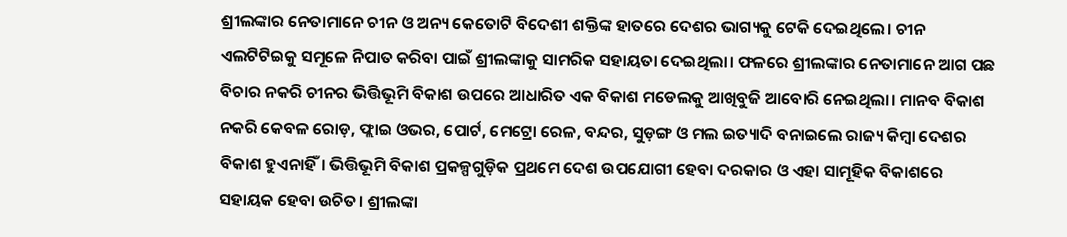ଶ୍ରୀଲଙ୍କାର ନେତାମାନେ ଚୀନ ଓ ଅନ୍ୟ କେତୋଟି ବିଦେଶୀ ଶକ୍ତିଙ୍କ ହାତରେ ଦେଶର ଭାଗ୍ୟକୁ ଟେକି ଦେଇଥିଲେ। ଚୀନ ଏଲଟିଟିଇକୁ ସମୂଳେ ନିପାତ କରିବା ପାଇଁ ଶ୍ରୀଲଙ୍କାକୁ ସାମରିକ ସହାୟତା ଦେଇଥିଲା। ଫଳରେ ଶ୍ରୀଲଙ୍କାର ନେତାମାନେ ଆଗ ପଛ ବିଚାର ନକରି ଚୀନର ଭିତ୍ତିଭୂମି ବିକାଶ ଉପରେ ଆଧାରିତ ଏକ ବିକାଶ ମଡେଲକୁ ଆଖିବୁଜି ଆବୋରି ନେଇଥିଲା। ମାନବ ବିକାଶ ନକରି କେବଳ ରୋଡ଼, ଫ୍ଲାଇ ଓଭର, ପୋର୍ଟ, ମେଟ୍ରୋ ରେଳ, ବନ୍ଦର, ସୁଡ଼ଙ୍ଗ ଓ ମଲ ଇତ୍ୟାଦି ବନାଇଲେ ରାଜ୍ୟ କିମ୍ବା ଦେଶର ବିକାଶ ହୁଏନାହିଁ। ଭିତ୍ତିଭୂମି ବିକାଶ ପ୍ରକଳ୍ପଗୁଡ଼ିକ ପ୍ରଥମେ ଦେଶ ଉପଯୋଗୀ ହେବା ଦରକାର ଓ ଏହା ସାମୂହିକ ବିକାଶରେ ସହାୟକ ହେବା ଉଚିତ। ଶ୍ରୀଲଙ୍କା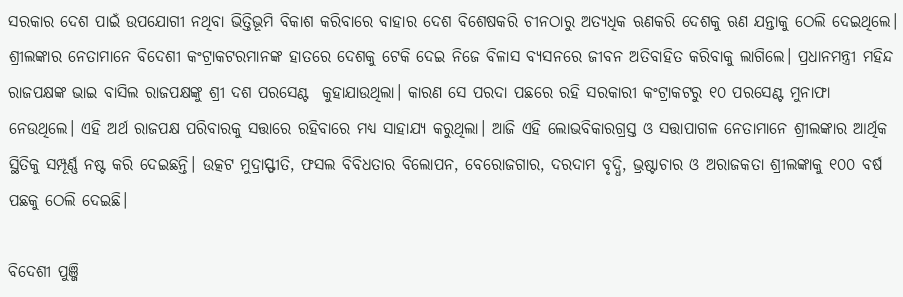ସରକାର ଦେଶ ପାଇଁ ଉପଯୋଗୀ ନଥିବା ଭିତ୍ତିଭୂମି ବିକାଶ କରିବାରେ ବାହାର ଦେଶ ବିଶେଷକରି ଚୀନଠାରୁ ଅତ୍ୟଧିକ ଋଣକରି ଦେଶକୁ ଋଣ ଯନ୍ତାକୁ ଠେଲି ଦେଇଥିଲେ। ଶ୍ରୀଲଙ୍କାର ନେତାମାନେ ବିଦେଶୀ କଂଟ୍ରାକଟରମାନଙ୍କ ହାତରେ ଦେଶକୁ ଟେକି ଦେଇ ନିଜେ ବିଳାସ ବ୍ୟସନରେ ଜୀବନ ଅତିବାହିତ କରିବାକୁ ଲାଗିଲେ। ପ୍ରଧାନମନ୍ତ୍ରୀ ମହିନ୍ଦ ରାଜପକ୍ଷଙ୍କ ଭାଇ ବାସିଲ ରାଜପକ୍ଷଙ୍କୁ ଶ୍ରୀ ଦଶ ପରସେଣ୍ଟ  କୁହାଯାଉଥିଲା। କାରଣ ସେ ପରଦା ପଛରେ ରହି ସରକାରୀ କଂଟ୍ରାକଟରୁ ୧୦ ପରସେଣ୍ଟ ମୁନାଫା ନେଉଥିଲେ। ଏହି ଅର୍ଥ ରାଜପକ୍ଷ ପରିବାରକୁ ସତ୍ତାରେ ରହିବାରେ ମଧ୍ୟ ସାହାଯ୍ୟ କରୁଥିଲା। ଆଜି ଏହି ଲୋଭବିକାରଗ୍ରସ୍ତ ଓ ସତ୍ତାପାଗଳ ନେତାମାନେ ଶ୍ରୀଲଙ୍କାର ଆର୍ଥିକ ସ୍ଥିତିକୁ ସମ୍ପୂର୍ଣ୍ଣ ନଷ୍ଟ କରି ଦେଇଛନ୍ତି। ଉତ୍କଟ ମୁଦ୍ରାସ୍ଫୀତି, ଫସଲ ବିବିଧତାର ବିଲୋପନ, ବେରୋଜଗାର, ଦରଦାମ ବୃଦ୍ଧି, ଭ୍ରଷ୍ଟାଚାର ଓ ଅରାଜକତା ଶ୍ରୀଲଙ୍କାକୁ ୧୦୦ ବର୍ଷ ପଛକୁ ଠେଲି ଦେଇଛି।

ବିଦେଶୀ ପୁଞ୍ଜି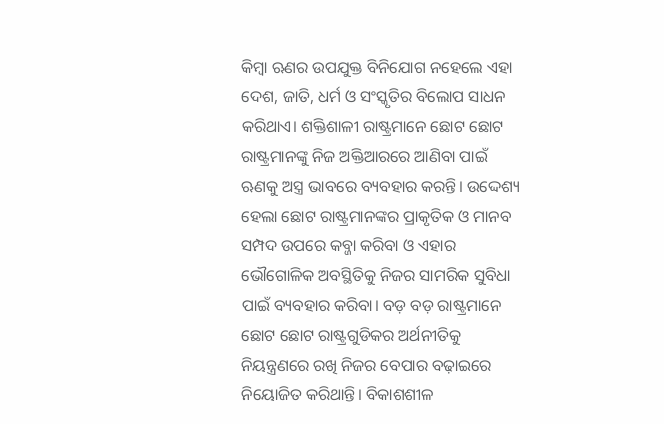କିମ୍ବା ଋଣର ଉପଯୁକ୍ତ ବିନିଯୋଗ ନହେଲେ ଏହା ଦେଶ, ଜାତି, ଧର୍ମ ଓ ସଂସ୍କୃତିର ବିଲୋପ ସାଧନ କରିଥାଏ। ଶକ୍ତିଶାଳୀ ରାଷ୍ଟ୍ରମାନେ ଛୋଟ ଛୋଟ ରାଷ୍ଟ୍ରମାନଙ୍କୁ ନିଜ ଅକ୍ତିଆରରେ ଆଣିବା ପାଇଁ ଋଣକୁ ଅସ୍ତ୍ର ଭାବରେ ବ୍ୟବହାର କରନ୍ତି। ଉଦ୍ଦେଶ୍ୟ ହେଲା ଛୋଟ ରାଷ୍ଟ୍ରମାନଙ୍କର ପ୍ରାକୃତିକ ଓ ମାନବ ସମ୍ପଦ ଉପରେ କବ୍ଜା କରିବା ଓ ଏହାର ଭୌଗୋଳିକ ଅବସ୍ଥିତିକୁ ନିଜର ସାମରିକ ସୁବିଧା ପାଇଁ ବ୍ୟବହାର କରିବା। ବଡ଼ ବଡ଼ ରାଷ୍ଟ୍ରମାନେ ଛୋଟ ଛୋଟ ରାଷ୍ଟ୍ରଗୁଡିକର ଅର୍ଥନୀତିକୁ ନିୟନ୍ତ୍ରଣରେ ରଖି ନିଜର ବେପାର ବଢ଼ାଇରେ ନିୟୋଜିତ କରିଥାନ୍ତି। ବିକାଶଶୀଳ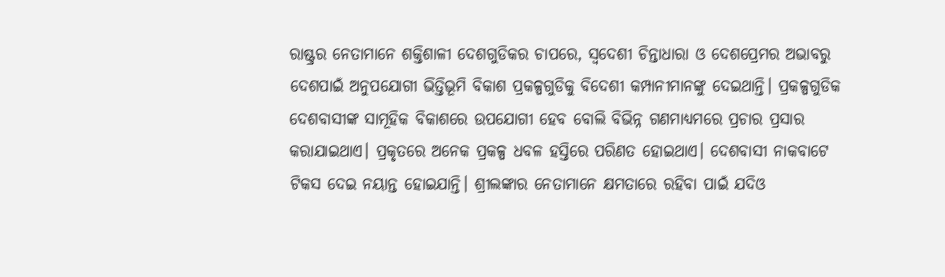ରାଷ୍ଟ୍ରର ନେତାମାନେ ଶକ୍ତିଶାଳୀ ଦେଶଗୁଡିକର ଚାପରେ, ସ୍ୱଦେଶୀ ଚିନ୍ତାଧାରା ଓ ଦେଶପ୍ରେମର ଅଭାବରୁ ଦେଶପାଇଁ ଅନୁପଯୋଗୀ ଭିତ୍ତିଭୂମି ବିକାଶ ପ୍ରକଳ୍ପଗୁଡିକୁ ବିଦେଶୀ କମ୍ପାନୀମାନଙ୍କୁ ଦେଇଥାନ୍ତି। ପ୍ରକଳ୍ପଗୁଡିକ ଦେଶବାସୀଙ୍କ ସାମୂହିକ ବିକାଶରେ ଉପଯୋଗୀ ହେବ ବୋଲି ବିଭିନ୍ନ ଗଣମାଧ୍ୟମରେ ପ୍ରଚାର ପ୍ରସାର କରାଯାଇଥାଏ। ପ୍ରକୃତରେ ଅନେକ ପ୍ରକଳ୍ପ ଧବଳ ହସ୍ତିରେ ପରିଣତ ହୋଇଥାଏ। ଦେଶବାସୀ ନାକବାଟେ ଟିକସ ଦେଇ ନୟାନ୍ତ ହୋଇଯାନ୍ତି। ଶ୍ରୀଲଙ୍କାର ନେତାମାନେ କ୍ଷମତାରେ ରହିବା ପାଇଁ ଯଦିଓ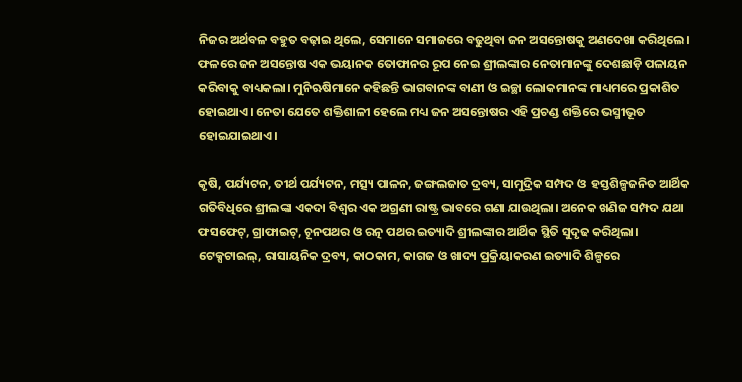ନିଜର ଅର୍ଥବଳ ବହୁତ ବଢ଼ାଇ ଥିଲେ, ସେମାନେ ସମାଜରେ ବଢୁଥିବା ଜନ ଅସନ୍ତୋଷକୁ ଅଣଦେଖା କରିଥିଲେ। ଫଳରେ ଜନ ଅସନ୍ତୋଷ ଏକ ଭୟାନକ ତୋଫାନର ରୂପ ନେଇ ଶ୍ରୀଲଙ୍କାର ନେତାମାନଙ୍କୁ ଦେଶଛାଡ଼ି ପଳାୟନ କରିବାକୁ ବାଧ୍ୟକଲା। ମୁନିଋଷିମାନେ କହିଛନ୍ତି ଭାଗବାନଙ୍କ ବାଣୀ ଓ ଇଚ୍ଛା ଲୋକମାନଙ୍କ ମାଧ୍ୟମରେ ପ୍ରକାଶିତ ହୋଇଥାଏ। ନେତା ଯେତେ ଶକ୍ତିଶାଳୀ ହେଲେ ମଧ୍ୟ ଜନ ଅସନ୍ତୋଷର ଏହି ପ୍ରଚଣ୍ଡ ଶକ୍ତିରେ ଭସ୍ମୀଭୂତ ହୋଇଯାଇଥାଏ।

କୃଷି, ପର୍ଯ୍ୟଟନ, ତୀର୍ଥ ପର୍ଯ୍ୟଟନ, ମତ୍ସ୍ୟ ପାଳନ, ଜଙ୍ଗଲଜାତ ଦ୍ରବ୍ୟ, ସାମୁଦ୍ରିକ ସମ୍ପଦ ଓ  ହସ୍ତଶିଳ୍ପଜନିତ ଆର୍ଥିକ ଗତିବିଧିରେ ଶ୍ରୀଲଙ୍କା ଏକଦା ବିଶ୍ୱର ଏକ ଅଗ୍ରଣୀ ରାଷ୍ଟ୍ର ଭାବରେ ଗଣା ଯାଉଥିଲା। ଅନେକ ଖଣିଜ ସମ୍ପଦ ଯଥା ଫସଫେଟ୍, ଗ୍ରାଫାଇଟ୍, ଚୂନପଥର ଓ ରତ୍ନ ପଥର ଇତ୍ୟାଦି ଶ୍ରୀଲଙ୍କାର ଆର୍ଥିକ ସ୍ଥିତି ସୁଦୃଢ କରିଥିଲା। ଟେକ୍ସଟାଇଲ୍, ରାସାୟନିକ ଦ୍ରବ୍ୟ, କାଠକାମ, କାଗଜ ଓ ଖାଦ୍ୟ ପ୍ରକ୍ରିୟାକରଣ ଇତ୍ୟାଦି ଶିଳ୍ପରେ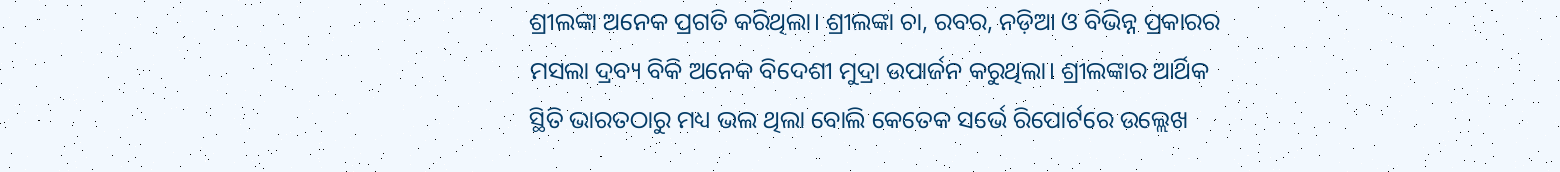ଶ୍ରୀଲଙ୍କା ଅନେକ ପ୍ରଗତି କରିଥିଲା। ଶ୍ରୀଲଙ୍କା ଚା, ରବର, ନଡ଼ିଆ ଓ ବିଭିନ୍ନ ପ୍ରକାରର ମସଲା ଦ୍ରବ୍ୟ ବିକି ଅନେକ ବିଦେଶୀ ମୁଦ୍ରା ଉପାର୍ଜନ କରୁଥିଲା। ଶ୍ରୀଲଙ୍କାର ଆର୍ଥିକ ସ୍ଥିତି ଭାରତଠାରୁ ମଧ୍ୟ ଭଲ ଥିଲା ବୋଲି କେତେକ ସର୍ଭେ ରିପୋର୍ଟରେ ଉଲ୍ଲେଖ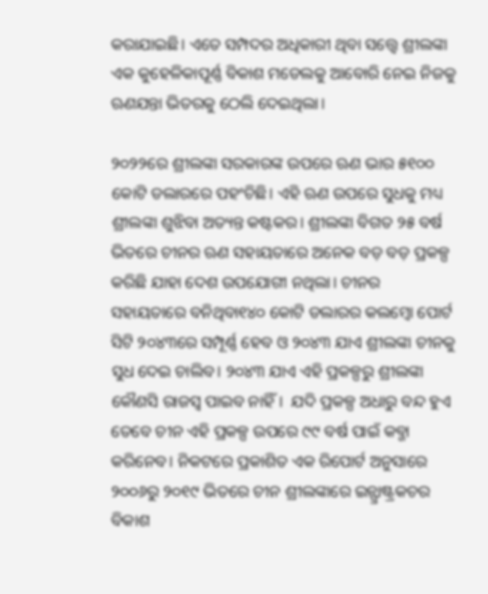କରାଯାଇଛି। ଏତେ ସମ୍ପଦର ଅଧିକାରୀ ଥିବା ସତ୍ତ୍ୱେ ଶ୍ରୀଲଙ୍କା ଏକ କୁହେଳିକାପୂର୍ଣ୍ଣ ବିକାଶ ମଡେଲକୁ ଆବୋରି ନେଇ ନିଜକୁ ଋଣଯନ୍ତା ଭିତରକୁ ଠେଲି ଦେଇଥିଲା।

୨୦୨୨ରେ ଶ୍ରୀଲଙ୍କା ସରକାରଙ୍କ ଉପରେ ଋଣ ଭାର ୫୧୦୦ କୋଟି ଡଲାରରେ ପହଂଚିଛି। ଏହି ଋଣ ଉପରେ ସୁଧକୁ ମଧ୍ୟ ଶ୍ରୀଲଙ୍କା ଶୁଝିବା ଅତ୍ୟନ୍ତ କଷ୍ଟକର। ଶ୍ରୀଲଙ୍କା ବିଗତ ୨୫ ବର୍ଷ ଭିତରେ ଚୀନର ଋଣ ସହାୟତାରେ ଅନେକ ବଡ଼ ବଡ଼ ପ୍ରକଳ୍ପ କରିଛି ଯାହା ଦେଶ ଉପଯୋଗୀ ନଥିଲା। ଚୀନର ସହାୟତାରେ ବନିଥିବା୧୪୦ କୋଟି ଡଲାରର କଲମ୍ବୋ ପୋର୍ଟ ସିଟି ୨୦୪୩ରେ ସମ୍ପୂର୍ଣ୍ଣ ହେବ ଓ ୨୦୪୩ ଯାଏ ଶ୍ରୀଲଙ୍କା ଚୀନକୁ ସୁଧ ଦେଇ ଚାଲିବ। ୨୦୪୩ ଯାଏ ଏହି ପ୍ରକଳ୍ପରୁ ଶ୍ରୀଲଙ୍କା କୌଣସି ରାଜସ୍ୱ ପାଇବ ନାହିଁ।  ଯଦି ପ୍ରକଳ୍ପ ଅଧାରୁ ବନ୍ଦ ହୁଏ ତେବେ ଚୀନ ଏହି ପ୍ରକଳ୍ପ ଉପରେ ୯୯ ବର୍ଷ ପାଇଁ କବ୍ଜା କରିନେବ। ନିକଟରେ ପ୍ରକାଶିତ ଏକ ରିପୋର୍ଟ ଅନୁସାରେ ୨୦୦୬ରୁ ୨୦୧୯ ଭିତରେ ଚୀନ ଶ୍ରୀଲଙ୍କାରେ ଇନ୍ଫ୍ରାଷ୍ଟ୍ରକଚର ବିକାଶ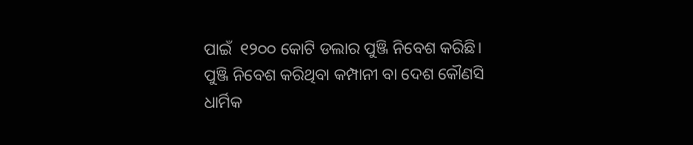ପାଇଁ  ୧୨୦୦ କୋଟି ଡଲାର ପୁଞ୍ଜି ନିବେଶ କରିଛି। ପୁଞ୍ଜି ନିବେଶ କରିଥିବା କମ୍ପାନୀ ବା ଦେଶ କୌଣସି ଧାର୍ମିକ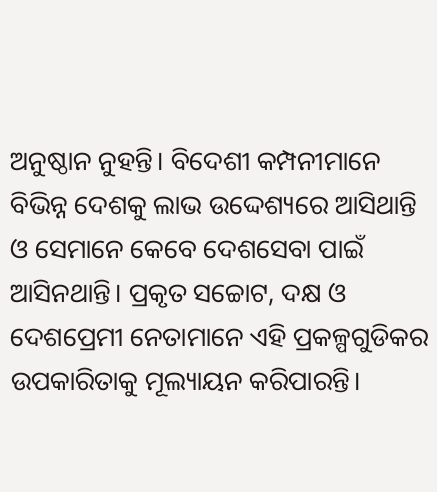ଅନୁଷ୍ଠାନ ନୁହନ୍ତି। ବିଦେଶୀ କମ୍ପନୀମାନେ ବିଭିନ୍ନ ଦେଶକୁ ଲାଭ ଉଦ୍ଦେଶ୍ୟରେ ଆସିଥାନ୍ତି ଓ ସେମାନେ କେବେ ଦେଶସେବା ପାଇଁ ଆସିନଥାନ୍ତି। ପ୍ରକୃତ ସଚ୍ଚୋଟ, ଦକ୍ଷ ଓ ଦେଶପ୍ରେମୀ ନେତାମାନେ ଏହି ପ୍ରକଳ୍ପଗୁଡିକର ଉପକାରିତାକୁ ମୂଲ୍ୟାୟନ କରିପାରନ୍ତି।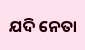ଯଦି ନେତା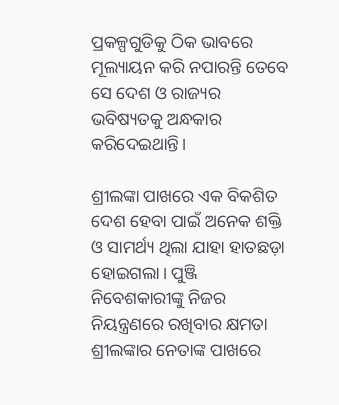ପ୍ରକଳ୍ପଗୁଡିକୁ ଠିକ ଭାବରେ ମୂଲ୍ୟାୟନ କରି ନପାରନ୍ତି ତେବେ ସେ ଦେଶ ଓ ରାଜ୍ୟର ଭବିଷ୍ୟତକୁ ଅନ୍ଧକାର କରିଦେଇଥାନ୍ତି।

ଶ୍ରୀଲଙ୍କା ପାଖରେ ଏକ ବିକଶିତ ଦେଶ ହେବା ପାଇଁ ଅନେକ ଶକ୍ତି ଓ ସାମର୍ଥ୍ୟ ଥିଲା ଯାହା ହାତଛଡ଼ା ହୋଇଗଲା। ପୁଞ୍ଜି ନିବେଶକାରୀଙ୍କୁ ନିଜର ନିୟନ୍ତ୍ରଣରେ ରଖିବାର କ୍ଷମତା ଶ୍ରୀଲଙ୍କାର ନେତାଙ୍କ ପାଖରେ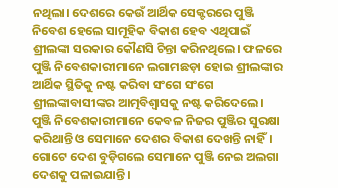ନଥିଲା। ଦେଶରେ କେଉଁ ଆର୍ଥିକ ସେକ୍ଟରରେ ପୁଞ୍ଜି ନିବେଶ ହେଲେ ସାମୂହିକ ବିକାଶ ହେବ ଏଥିପାଇଁ ଶ୍ରୀଲଙ୍କା ସରକାର କୌଣସି ଚିନ୍ତା କରିନଥିଲେ। ଫଳରେ ପୁଞ୍ଜି ନିବେଶକାରୀମାନେ ଲଗାମଛଡ଼ା ହୋଇ ଶ୍ରୀଲଙ୍କାର ଆର୍ଥିକ ସ୍ଥିତିକୁ ନଷ୍ଟ କରିବା ସଂଗେ ସଂଗେ ଶ୍ରୀଲଙ୍କାବାସୀଙ୍କର ଆତ୍ମବିଶ୍ୱାସକୁ ନଷ୍ଟ କରିଦେଲେ। ପୁଞ୍ଜି ନିବେଶକାରୀମାନେ କେବଳ ନିଜର ପୁଞ୍ଜିର ସୁରକ୍ଷା କରିଥାନ୍ତି ଓ ସେମାନେ ଦେଶର ବିକାଶ ଦେଖନ୍ତି ନାହିଁ। ଗୋଟେ ଦେଶ ବୁଡ଼ିଗଲେ ସେମାନେ ପୁଞ୍ଜି ନେଇ ଅଲଗା ଦେଶକୁ ପଳାଇଯାନ୍ତି।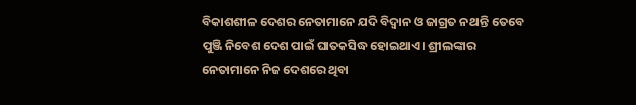ବିକାଶଶୀଳ ଦେଶର ନେତାମାନେ ଯଦି ବିଦ୍ୱାନ ଓ ଜାଗ୍ରତ ନଥାନ୍ତି ତେବେ ପୁଞ୍ଜି ନିବେଶ ଦେଶ ପାଇଁ ଘାତକସିଦ୍ଧ ହୋଇଥାଏ। ଶ୍ରୀଲଙ୍କାର ନେତାମାନେ ନିଜ ଦେଶରେ ଥିବା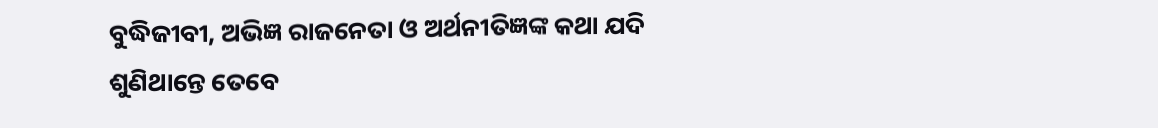ବୁଦ୍ଧିଜୀବୀ, ଅଭିଜ୍ଞ ରାଜନେତା ଓ ଅର୍ଥନୀତିଜ୍ଞଙ୍କ କଥା ଯଦି ଶୁଣିଥାନ୍ତେ ତେବେ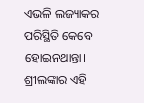ଏଭଳି ଲଜ୍ୟାକର ପରିସ୍ଥିତି କେବେ ହୋଇନଥାନ୍ତା। ଶ୍ରୀଲଙ୍କାର ଏହି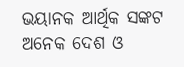ଭୟାନକ ଆର୍ଥିକ ସଙ୍କଟ ଅନେକ ଦେଶ ଓ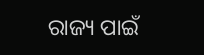ରାଜ୍ୟ ପାଇଁ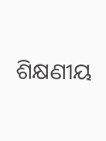ଶିକ୍ଷଣୀୟ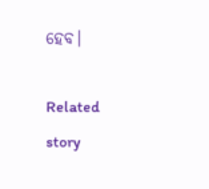ହେବ।

Related story